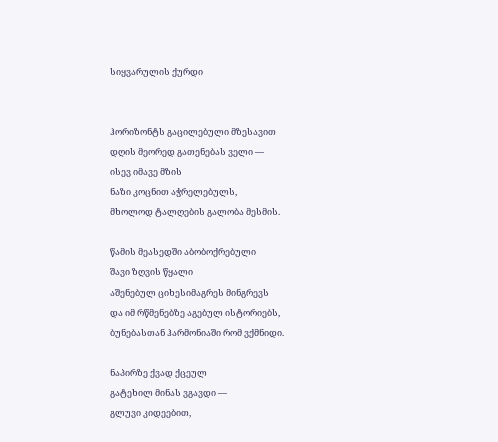სიყვარულის ქურდი


ჰორიზონტს გაცილებული მზესავით
დღის მეორედ გათენებას ველი —
ისევ იმავე მზის
ნაზი კოცნით აჭრელებულს,
მხოლოდ ტალღების გალობა მესმის.

წამის მეასედში აბობოქრებული
შავი ზღვის წყალი
აშენებულ ციხესიმაგრეს მინგრევს
და იმ რწმენებზე აგებულ ისტორიებს,
ბუნებასთან ჰარმონიაში რომ ვქმნიდი.

ნაპირზე ქვად ქცეულ
გატეხილ მინას ვგავდი —
გლუვი კიდეებით,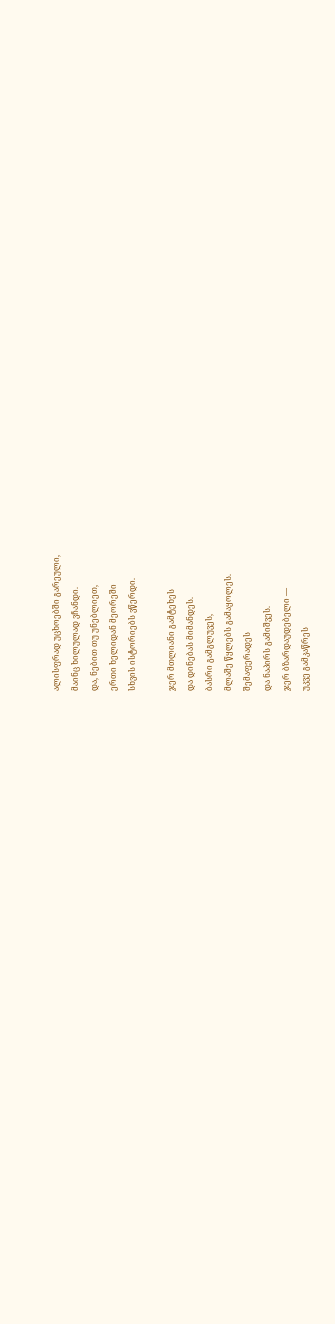ალისფრად უცხოებში გარეული,
მაინც ხილულად ვჩანდი.
და, ნებით თუ უნებლიეთ,
ერთი ხელიდან მეორეში
სხვის ისტორიებს ვწერდი.

ჯერ მთლიანი გამტეხეს
და დინებას მიმანდეს.
ბასრი გამგლუვეს,
მლაშე წყლებს გამაყოლეს.
შემაფერადეს
და ნაპირს გამიშვეს.
ჯერ ბზარდაუდებელი —
უკვე გამკაწრეს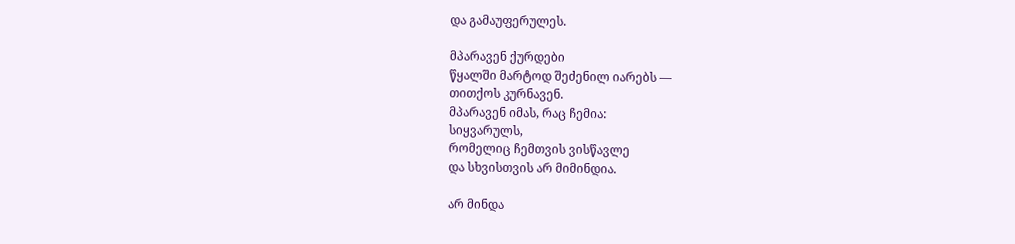და გამაუფერულეს.

მპარავენ ქურდები
წყალში მარტოდ შეძენილ იარებს —
თითქოს კურნავენ.
მპარავენ იმას, რაც ჩემია:
სიყვარულს,
რომელიც ჩემთვის ვისწავლე
და სხვისთვის არ მიმინდია.

არ მინდა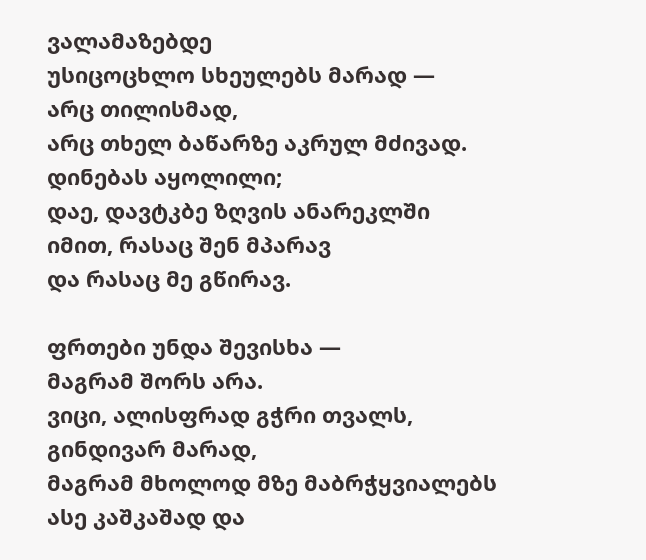ვალამაზებდე
უსიცოცხლო სხეულებს მარად —
არც თილისმად,
არც თხელ ბაწარზე აკრულ მძივად.
დინებას აყოლილი;
დაე, დავტკბე ზღვის ანარეკლში
იმით, რასაც შენ მპარავ
და რასაც მე გწირავ.

ფრთები უნდა შევისხა —
მაგრამ შორს არა.
ვიცი, ალისფრად გჭრი თვალს,
გინდივარ მარად,
მაგრამ მხოლოდ მზე მაბრჭყვიალებს
ასე კაშკაშად და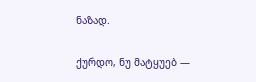ნაზად.

ქურდო, ნუ მატყუებ —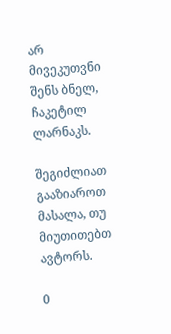არ მივეკუთვნი
შენს ბნელ, ჩაკეტილ ლარნაკს.

შეგიძლიათ გააზიაროთ მასალა, თუ მიუთითებთ ავტორს.

0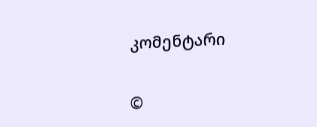კომენტარი

©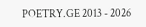POETRY.GE 2013 - 2026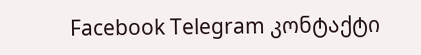Facebook Telegram კონტაქტი